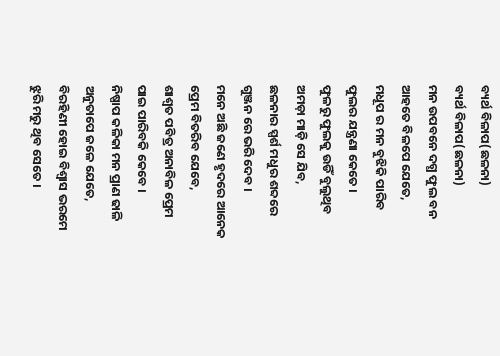ବ୍ୟର୍ଥ ବିଳାପ(ଛଳନା)
ବ୍ୟର୍ଥ ବିଳାପ(ଛଳନା)
ମନ ଉପବନେ ଦଗ୍ଧ ଫୁଲ ବନ
ଆହତେ ବିଳପେ ଯେତେ,
ମଧୂପ ର ମନ ବୁଝିକି ପାରିବ
ଫୁଲର ଯନ୍ତ୍ରଣା କେତେ ।
ଫୁଳରୁ ଫୁଲକୁ ଉଡିଁ ବୁଲୁଥିବ
ଅମଡ଼ା ମାଡ଼ି ସେ ଯିବ,
ଛଳନାର ସ୍ପର୍ଶ ମଧୁର ଶବ୍ଦରେ
ଗୁଞ୍ଜନ ରେ ଭରି ଦେବ ।
ମନେ ଅଛି ଜଣେ ହୃଦରେ ଆନେକ
ପ୍ରେମ ବିତରିବ ଯେବେ,
ଶାଶ୍ଵତ ପବିତ୍ର ଅନାବିଳ ପ୍ରେମ
ପାଇ ପାରିବକି କେବେ ।
ନିଷ୍ପାପ କଳିକା ମନ ପ୍ରାଣ ଢାଳି
ଅନୁତାପେ ଜଳେ ଯେତେ,
ବିରହିଣୀ ହୋଇ ବିଶ୍ୱାସ ଭରମେ
ଝୁରି ମରୁ ଥିବ ସେତେ ।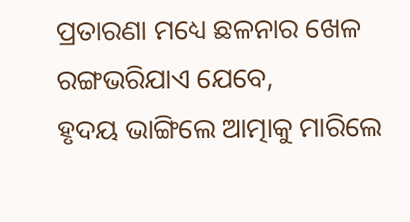ପ୍ରତାରଣା ମଧ୍ୟେ ଛଳନାର ଖେଳ
ରଙ୍ଗଭରିଯାଏ ଯେବେ,
ହୃଦୟ ଭାଙ୍ଗିଲେ ଆତ୍ମାକୁ ମାରିଲେ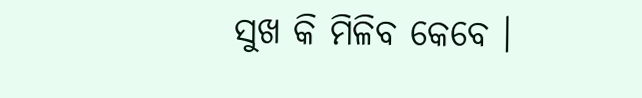ସୁଖ କି ମିଳିବ କେବେ ।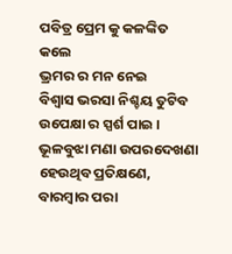ପବିତ୍ର ପ୍ରେମ କୁ କଳଙ୍କିତ କଲେ
ଭ୍ରମର ର ମନ ନେଇ
ବିଶ୍ୱାସ ଭରସା ନିଶ୍ଚୟ ତୁଟିବ
ଉପେକ୍ଷା ର ସ୍ପର୍ଶ ପାଇ ।
ଭୂଳବୁଝା ମଣା ଉପରଦେଖଣା
ହେଉଥିବ ପ୍ରତିକ୍ଷଣେ,
ବାରମ୍ବାର ପରା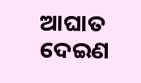ଆଘାତ ଦେଇଣ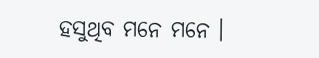ହସୁଥିବ ମନେ ମନେ ।